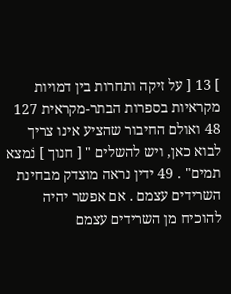] 13 [ על זיקה ותחרות בין דמויות מקראיות בספרות הבתר-מקראית 127 48 ואולם החיבור שהציע אינו צריך לבוא כאן, ויש להשלים " [ חנוך ] נׄמצא תמים" . 49 ידין נראה מוצדק מבחינת השרידים עצמם . אם אפשר יהיה להוכיח מן השרידים עצמם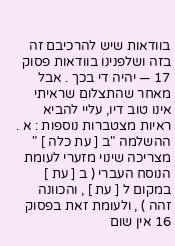בוודאות שיש להרכיבם זה בזה ושלפנינו בוודאות פסוק 17 — יהיה די בכך . אבל מאחר שהתצלום שראיתי אינו טוב דיו, עליי להביא ראיות מצטברות נוספות : א . ההשלמה "ב [ עת כלה ] " מצריכה שינוי מזערי לעומת הנוסח העברי ( ב [ עת ] במקום ל [ עת ] , והכוונה זהה ) , ולעומת זאת בפסוק 16 אין שום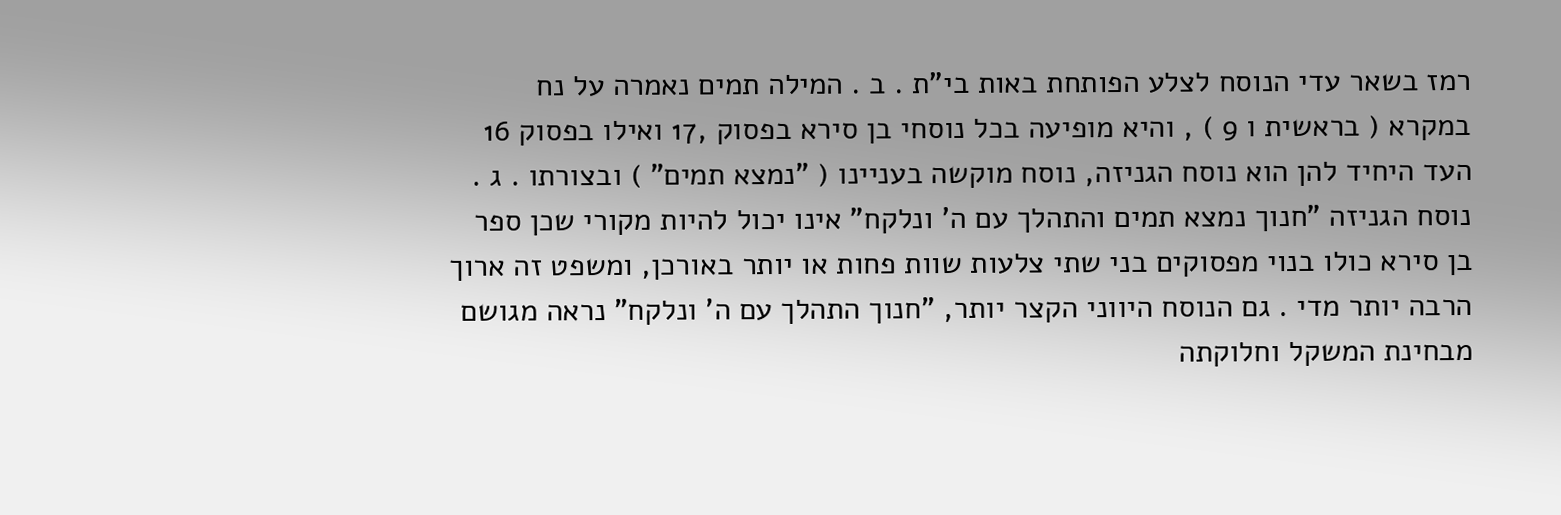רמז בשאר עדי הנוסח לצלע הפותחת באות בי"ת . ב . המילה תמים נאמרה על נח במקרא ( בראשית ו 9 ) , והיא מופיעה בכל נוסחי בן סירא בפסוק ,17 ואילו בפסוק 16 העד היחיד להן הוא נוסח הגניזה, נוסח מוקשה בעניינו ( "נמצא תמים" ) ובצורתו . ג . נוסח הגניזה "חנוך נמצא תמים והתהלך עם ה' ונלקח" אינו יכול להיות מקורי שכן ספר בן סירא כולו בנוי מפסוקים בני שתי צלעות שוות פחות או יותר באורכן, ומשפט זה ארוך הרבה יותר מדי . גם הנוסח היווני הקצר יותר, "חנוך התהלך עם ה' ונלקח" נראה מגושם מבחינת המשקל וחלוקתה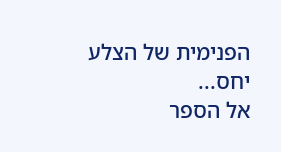הפנימית של הצלע יחס...
אל הספר